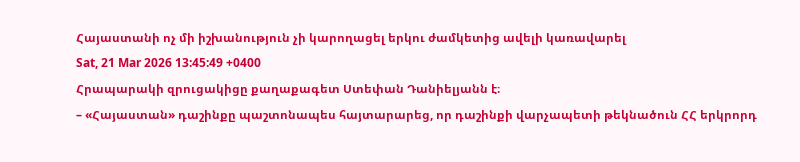Հայաստանի ոչ մի իշխանություն չի կարողացել երկու ժամկետից ավելի կառավարել
Sat, 21 Mar 2026 13:45:49 +0400
Հրապարակի զրուցակիցը քաղաքագետ Ստեփան Դանիելյանն է։
– «Հայաստան» դաշինքը պաշտոնապես հայտարարեց, որ դաշինքի վարչապետի թեկնածուն ՀՀ երկրորդ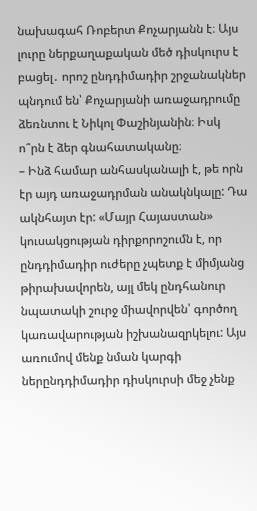նախագահ Ռոբերտ Քոչարյանն է։ Այս լուրը ներքաղաքական մեծ դիսկուրս է բացել․ որոշ ընդդիմադիր շրջանակներ պնդում են՝ Քոչարյանի առաջադրումը ձեռնտու է Նիկոլ Փաշինյանին։ Իսկ ո՞րն է ձեր գնահատականը։
– Ինձ համար անհասկանալի է, թե որն էր այդ առաջադրման անակնկալը: Դա ակնհայտ էր: «Մայր Հայաստան» կուսակցության դիրքորոշումն է, որ ընդդիմադիր ուժերը չպետք է միմյանց թիրախավորեն, այլ մեկ ընդհանուր նպատակի շուրջ միավորվեն՝ գործող կառավարության իշխանազրկելու: Այս առումով մենք նման կարգի ներընդդիմադիր դիսկուրսի մեջ չենք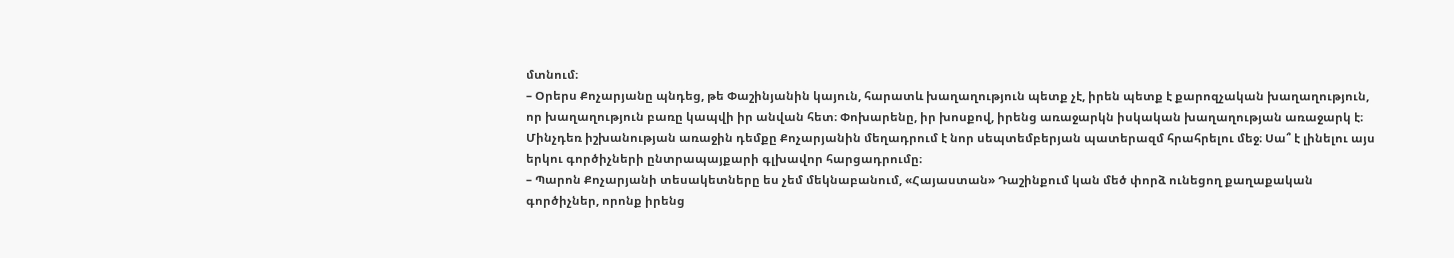մտնում։
– Օրերս Քոչարյանը պնդեց, թե Փաշինյանին կայուն, հարատև խաղաղություն պետք չէ, իրեն պետք է քարոզչական խաղաղություն, որ խաղաղություն բառը կապվի իր անվան հետ։ Փոխարենը, իր խոսքով, իրենց առաջարկն իսկական խաղաղության առաջարկ է։ Մինչդեռ իշխանության առաջին դեմքը Քոչարյանին մեղադրում է նոր սեպտեմբերյան պատերազմ հրահրելու մեջ։ Սա՞ է լինելու այս երկու գործիչների ընտրապայքարի գլխավոր հարցադրումը։
– Պարոն Քոչարյանի տեսակետները ես չեմ մեկնաբանում, «Հայաստան» Դաշինքում կան մեծ փորձ ունեցող քաղաքական գործիչներ, որոնք իրենց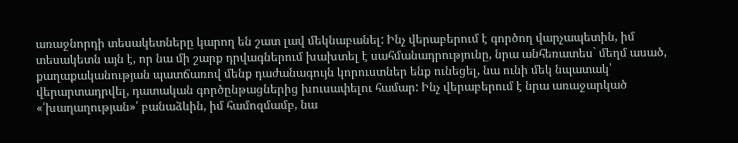առաջնորդի տեսակետները կարող են շատ լավ մեկնաբանել: Ինչ վերաբերում է գործող վարչապետին, իմ տեսակետն այն է, որ նա մի շարք դրվագներում խախտել է սահմանադրությունը, նրա անհեռատես` մեղմ ասած, քաղաքականության պատճառով մենք դաժանագույն կորուստներ ենք ունեցել, նա ունի մեկ նպատակ՝ վերարտադրվել, դատական գործընթացներից խուսափելու համար: Ինչ վերաբերում է նրա առաջարկած «՛խաղաղության»՛ բանաձևին, իմ համոզմամբ, նա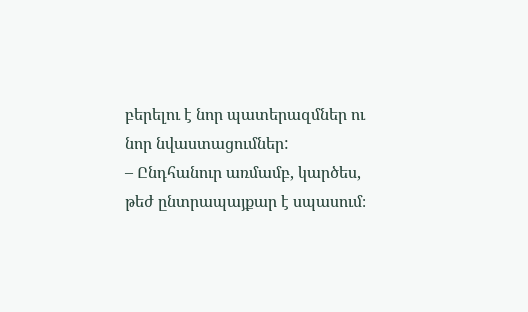բերելու է նոր պատերազմներ ու նոր նվաստացումներ:
– Ընդհանուր առմամբ, կարծես, թեժ ընտրապայքար է սպասում։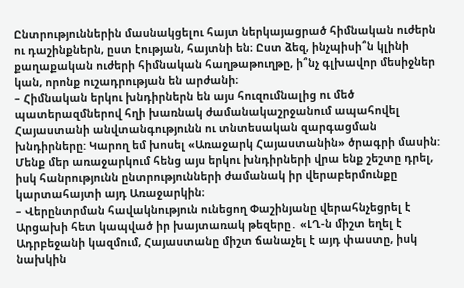Ընտրություններին մասնակցելու հայտ ներկայացրած հիմնական ուժերն ու դաշինքներն, ըստ էության, հայտնի են։ Ըստ ձեզ, ինչպիսի՞ն կլինի քաղաքական ուժերի հիմնական հաղթաթուղթը, ի՞նչ գլխավոր մեսիջներ կան, որոնք ուշադրության են արժանի։
– Հիմնական երկու խնդիրներն են այս հուզումնալից ու մեծ պատերազմներով հղի խառնակ ժամանակաշրջանում ապահովել Հայաստանի անվտանգությունն ու տնտեսական զարգացման խնդիրները: Կարող եմ խոսել «Առաջարկ Հայաստանին» ծրագրի մասին: Մենք մեր առաջարկում հենց այս երկու խնդիրների վրա ենք շեշտը դրել, իսկ հանրությունն ընտրությունների ժամանակ իր վերաբերմունքը կարտահայտի այդ Առաջարկին։
– Վերընտրման հավակնություն ունեցող Փաշինյանը վերահնչեցրել է Արցախի հետ կապված իր խայտառակ թեզերը․ «ԼՂ-ն միշտ եղել է Ադրբեջանի կազմում, Հայաստանը միշտ ճանաչել է այդ փաստը, իսկ նախկին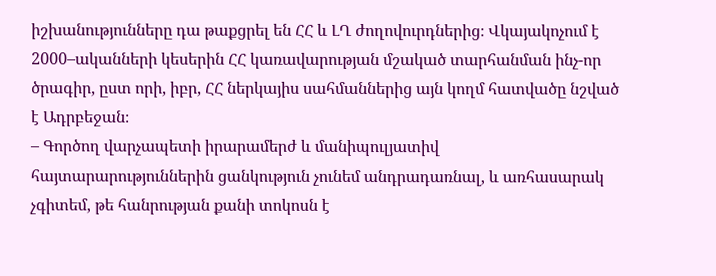իշխանությունները դա թաքցրել են ՀՀ և ԼՂ ժողովուրդներից։ Վկայակոչում է 2000–ականների կեսերին ՀՀ կառավարության մշակած տարհանման ինչ-որ ծրագիր, ըստ որի, իբր, ՀՀ ներկայիս սահմաններից այն կողմ հատվածը նշված է Ադրբեջան։
– Գործող վարչապետի իրարամերժ և մանիպուլյատիվ հայտարարություններին ցանկություն չունեմ անդրադառնալ, և առհասարակ չգիտեմ, թե հանրության քանի տոկոսն է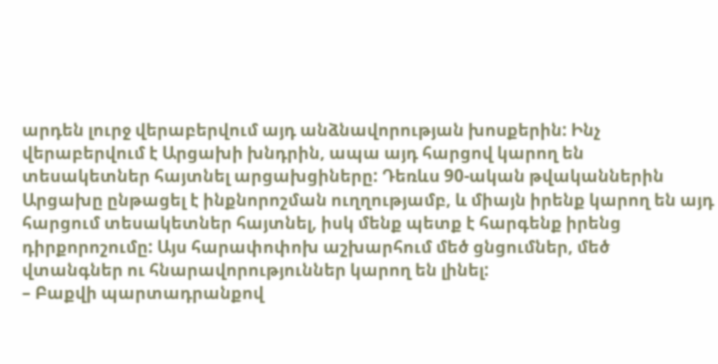արդեն լուրջ վերաբերվում այդ անձնավորության խոսքերին: Ինչ վերաբերվում է Արցախի խնդրին, ապա այդ հարցով կարող են տեսակետներ հայտնել արցախցիները: Դեռևս 90-ական թվականներին Արցախը ընթացել է ինքնորոշման ուղղությամբ, և միայն իրենք կարող են այդ հարցում տեսակետներ հայտնել, իսկ մենք պետք է հարգենք իրենց դիրքորոշումը: Այս հարափոփոխ աշխարհում մեծ ցնցումներ, մեծ վտանգներ ու հնարավորություններ կարող են լինել:
– Բաքվի պարտադրանքով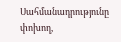Սահմանադրությունը փոխող,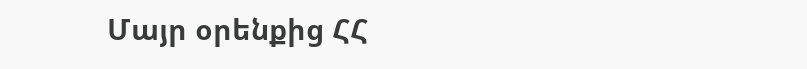Մայր օրենքից ՀՀ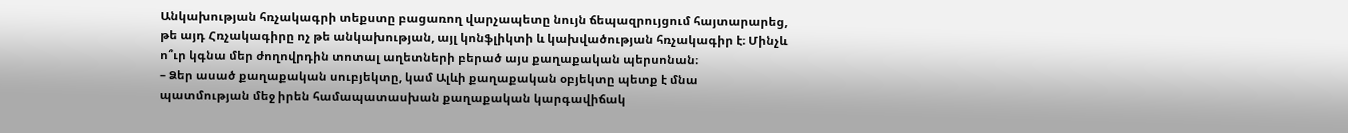Անկախության հռչակագրի տեքստը բացառող վարչապետը նույն ճեպազրույցում հայտարարեց, թե այդ Հռչակագիրը ոչ թե անկախության, այլ կոնֆլիկտի և կախվածության հռչակագիր է։ Մինչև ո՞ւր կգնա մեր ժողովրդին տոտալ աղետների բերած այս քաղաքական պերսոնան։
– Ձեր ասած քաղաքական սուբյեկտը, կամ Ալևի քաղաքական օբյեկտը պետք է մնա պատմության մեջ իրեն համապատասխան քաղաքական կարգավիճակ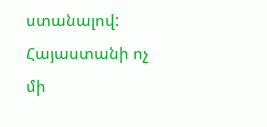ստանալով: Հայաստանի ոչ մի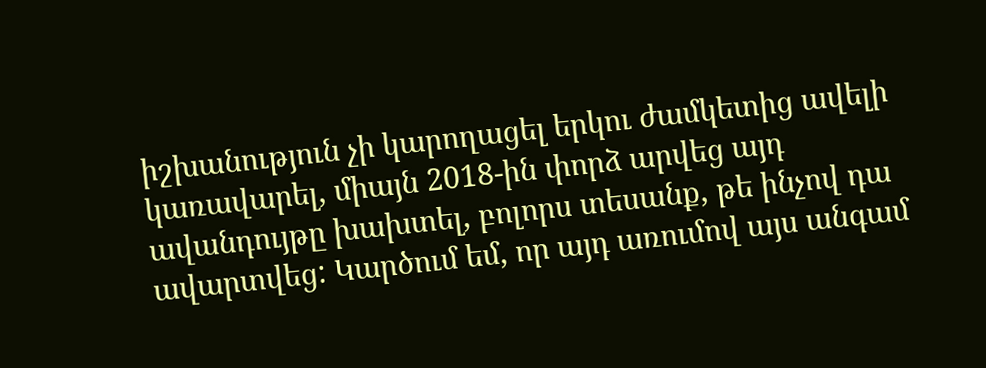իշխանություն չի կարողացել երկու ժամկետից ավելի կառավարել, միայն 2018-ին փորձ արվեց այդ ավանդույթը խախտել, բոլորս տեսանք, թե ինչով դա ավարտվեց: Կարծում եմ, որ այդ առումով այս անգամ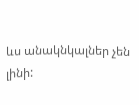ևս անակնկալներ չեն լինի: